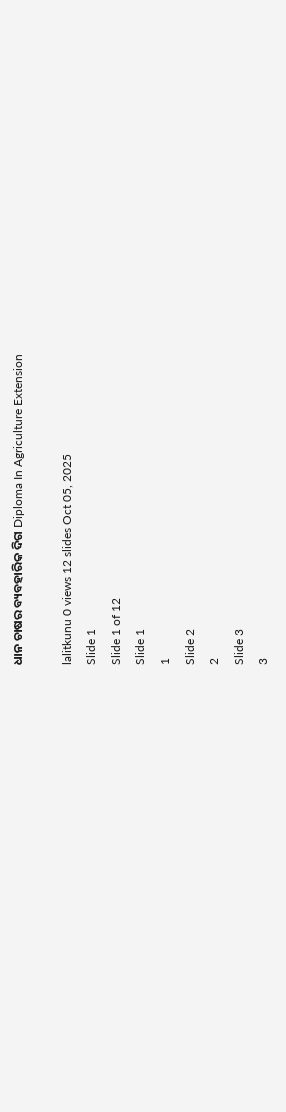ଧାନ ଚାଷର ବ୍ୟବହାରିକ ଦିଗ Diploma In Agriculture Extension

lalitkunu 0 views 12 slides Oct 05, 2025
Slide 1
Slide 1 of 12
Slide 1
1
Slide 2
2
Slide 3
3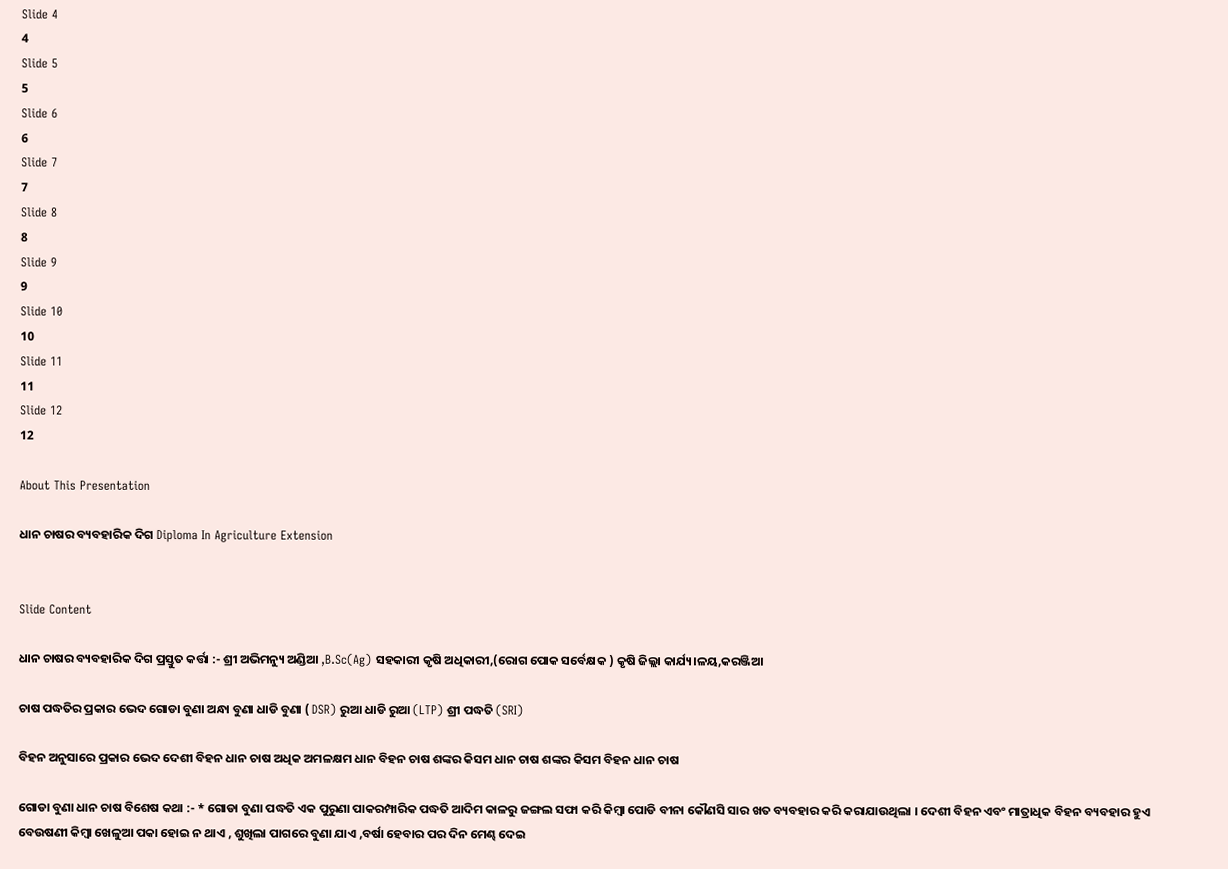Slide 4
4
Slide 5
5
Slide 6
6
Slide 7
7
Slide 8
8
Slide 9
9
Slide 10
10
Slide 11
11
Slide 12
12

About This Presentation

ଧାନ ଚାଷର ବ୍ୟବହାରିକ ଦିଗ Diploma In Agriculture Extension


Slide Content

ଧାନ ଚାଷର ବ୍ୟବହାରିକ ଦିଗ ପ୍ରସ୍ତୁତ କର୍ତ୍ତା :- ଶ୍ରୀ ଅଭିମନ୍ୟୁ ଅଣ୍ଡିଆ ,B.Sc(Ag) ସହକାରୀ କୃଷି ଅଧିକାରୀ,(ରୋଗ ପୋକ ସର୍ବେକ୍ଷକ ) କୃଷି ଜିଲ୍ଲା କାର୍ଯ୍ୟ।ଳୟ,କରଞ୍ଜିଆ

ଚାଷ ପଦ୍ଧତିର ପ୍ରକାର ଭେଦ ଗୋଡା ବୁଣା ଅନ୍ଧା ବୁଣା ଧାଡି ବୁଣା ( DSR) ରୁଆ ଧାଡି ରୁଆ (LTP) ଶ୍ରୀ ପଦ୍ଧତି (SRI)

ବିହନ ଅନୁସାରେ ପ୍ରକାର ଭେଦ ଦେଶୀ ବିହନ ଧାନ ଚାଷ ଅଧିକ ଅମଳକ୍ଷମ ଧାନ ବିହନ ଚାଷ ଶଙ୍କର କିସମ ଧାନ ଚାଷ ଶଙ୍କର କିସମ ବିହନ ଧାନ ଚାଷ

ଗୋଡା ବୁଣା ଧାନ ଚାଷ ବିଶେଷ କଥା :- * ଗୋଡା ବୁଣା ପଦ୍ଧତି ଏକ ପୁରୁଣା ପାକରମ୍ପାରିକ ପଦ୍ଧତି ଆଦିମ କାଳରୁ ଜଙ୍ଗଲ ସଫା କରି କିମ୍ବା ପୋଡି ବୀନା କୌଣସି ସାର ଖତ ବ୍ୟବହାର କରି କରାଯାଉଥିଲା । ଦେଶୀ ବିହନ ଏବଂ ମାତ୍ରାଧିକ ବିହନ ବ୍ୟବହାର ହୁଏ ବେଉଷଣୀ କିମ୍ବା ଖେଳୁଆ ପକା ହୋଇ ନ ଥାଏ , ଶୁଖିଲା ପାଗରେ ବୁଣା ଯାଏ ,ବର୍ଷା ହେବାର ପର ଦିନ ମେଣ୍ଢ ଦେଇ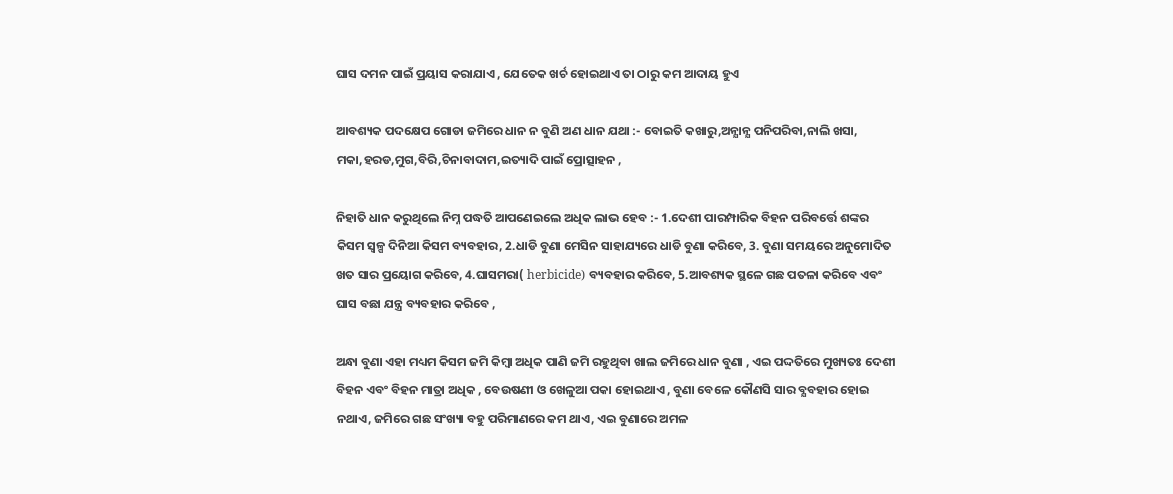ଘାସ ଦମନ ପାଇଁ ପ୍ରୟାସ କରାଯାଏ , ଯେତେକ ଖର୍ଚ ହୋଇଥାଏ ତା ଠାରୁ କମ ଆଦାୟ ହୁଏ

ଆବଶ୍ୟକ ପଦକ୍ଷେପ ଗୋଡା ଜମିରେ ଧାନ ନ ବୁଣି ଅଣ ଧାନ ଯଥା :- ବୋଇତି କଖାରୁ,ଅନ୍ଯାନ୍ଯ ପନିପରିବା,ନାଲି ଖସା, ମକା,ହରଡ,ମୁଗ,ବିରି,ଚିନାବାଦାମ,ଇତ୍ୟାଦି ପାଇଁ ପ୍ରୋତ୍ସାହନ ,

ନିହାତି ଧାନ କରୁଥିଲେ ନିମ୍ନ ପଦ୍ଧତି ଆପଣେଇଲେ ଅଧିକ ଲାଭ ହେବ :- 1.ଦେଶୀ ପାରମ୍ପାରିକ ବିହନ ପରିବର୍ତ୍ତେ ଶଙ୍କର କିସମ ସ୍ୱଳ୍ପ ଦିନିଆ କିସମ ବ୍ୟବହାର, 2.ଧାଡି ବୁଣା ମେସିନ ସାହାଯ୍ୟରେ ଧାଡି ବୁଣା କରିବେ, 3. ବୁଣା ସମୟରେ ଅନୁମୋଦିତ ଖତ ସାର ପ୍ରୟୋଗ କରିବେ, 4.ଘାସମରା( herbicide) ବ୍ୟବହାର କରିବେ, 5.ଆବଶ୍ୟକ ସ୍ଥଳେ ଗଛ ପତଳା କରିବେ ଏବଂ ଘାସ ବଛା ଯନ୍ତ୍ର ବ୍ୟବହାର କରିବେ ,

ଅନ୍ଧା ବୁଣା ଏହା ମଧ୍ୟମ କିସମ ଜମି କିମ୍ବା ଅଧିକ ପାଣି ଜମି ରହୁଥିବା ଖାଲ ଜମିରେ ଧାନ ବୁଣା , ଏଇ ପଦ୍ଦତିରେ ମୁଖ୍ୟତଃ ଦେଶୀ ବିହନ ଏବଂ ବିହନ ମାତ୍ରା ଅଧିକ , ବେଉଷଣୀ ଓ ଖେଳୁଆ ପକା ହୋଇଥାଏ , ବୁଣା ବେଳେ କୌଣସି ସାର ବ୍ଯବହାର ହୋଇ ନଥାଏ, ଜମିରେ ଗଛ ସଂଖ୍ୟା ବହୁ ପରିମାଣରେ କମ ଥାଏ, ଏଇ ବୁଣାରେ ଅମଳ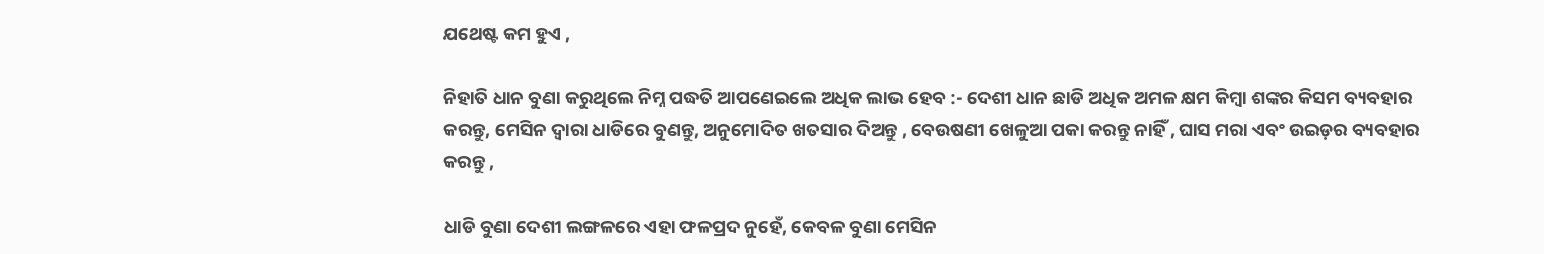ଯଥେଷ୍ଟ କମ ହୁଏ ,

ନିହାତି ଧାନ ବୁଣା କରୁଥିଲେ ନିମ୍ନ ପଦ୍ଧତି ଆପଣେଇଲେ ଅଧିକ ଲାଭ ହେବ :- ଦେଶୀ ଧାନ ଛାଡି ଅଧିକ ଅମଳ କ୍ଷମ କିମ୍ବା ଶଙ୍କର କିସମ ବ୍ୟବହାର କରନ୍ତୁ, ମେସିନ ଦ୍ଵାରା ଧାଡିରେ ବୁଣନ୍ତୁ, ଅନୁମୋଦିତ ଖତସାର ଦିଅନ୍ତୁ , ବେଉଷଣୀ ଖେଳୁଆ ପକା କରନ୍ତୁ ନାହିଁ , ଘାସ ମରା ଏବଂ ଉଇଡ଼ର ବ୍ୟବହାର କରନ୍ତୁ ,

ଧାଡି ବୁଣା ଦେଶୀ ଲଙ୍ଗଳରେ ଏହା ଫଳପ୍ରଦ ନୁହେଁ, କେବଳ ବୁଣା ମେସିନ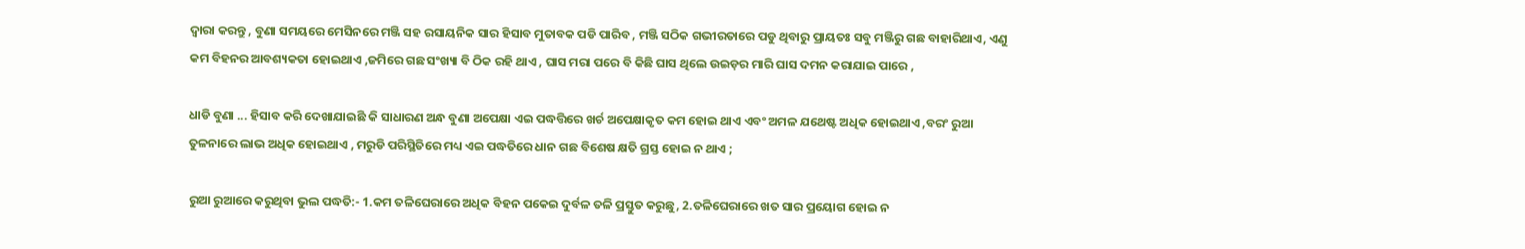ଦ୍ଵାରା କରନ୍ତୁ , ବୁଣା ସମୟରେ ମେସିନରେ ମଞ୍ଜି ସହ ରସାୟନିକ ସାର ହିସାବ ମୁତାବକ ପଡି ପାରିବ , ମଞ୍ଜି ସଠିକ ଗଭୀରତାରେ ପଡୁ ଥିବାରୁ ପ୍ରାୟତଃ ସବୁ ମଞ୍ଜିରୁ ଗଛ ବାହାରିଥାଏ, ଏଣୁ କମ ବିହନର ଆବଶ୍ୟକତା ହୋଇଥାଏ ,ଜମିରେ ଗଛ ସଂଖ୍ୟା ବି ଠିକ ରହି ଥାଏ , ଘାସ ମରା ପରେ ବି କିଛି ଘାସ ଥିଲେ ଉଇଡ଼ର ମାରି ଘାସ ଦମନ କରାଯାଇ ପାରେ ,

ଧାଡି ବୁଣା ... ହିସାବ କରି ଦେଖାଯାଇଛି କି ସାଧାରଣ ଅନ୍ଧ ବୁଣା ଅପେକ୍ଷା ଏଇ ପଦ୍ଧତ୍ତିରେ ଖର୍ଚ ଅପେକ୍ଷାକୃତ କମ ହୋଇ ଥାଏ ଏବଂ ଅମଳ ଯଥେଷ୍ଟ ଅଧିକ ହୋଇଥାଏ ,ବରଂ ରୁଆ ତୁଳନାରେ ଲାଭ ଅଧିକ ହୋଇଥାଏ , ମରୁଡି ପରିସ୍ଥିତିରେ ମଧ୍ୟ ଏଇ ପଦ୍ଧତିରେ ଧାନ ଗଛ ବିଶେଷ କ୍ଷତି ଗ୍ରସ୍ତ ହୋଇ ନ ଥାଏ ;

ରୁଆ ରୁଆରେ କରୁଥିବା ଭୁଲ ପଦ୍ଧତି:- 1.କମ ତଳିଘେରାରେ ଅଧିକ ବିହନ ପକେଇ ଦୁର୍ବଳ ତଳି ପ୍ରସ୍ତୁତ କରୁଛୁ, 2.ତଳିଘେରାରେ ଖତ ସାର ପ୍ରୟୋଗ ହୋଇ ନ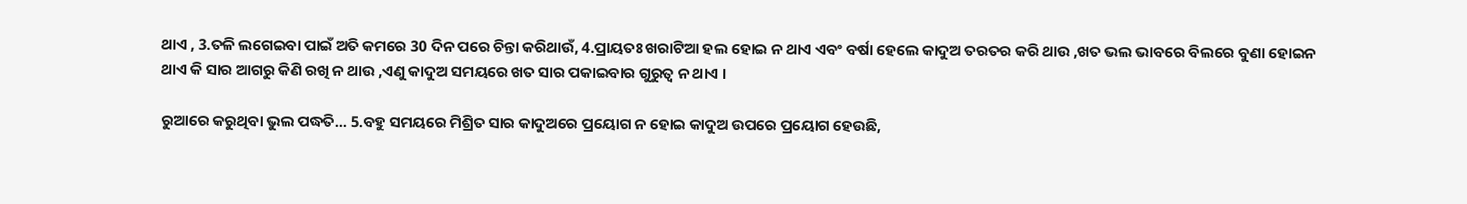ଥାଏ , 3.ତଳି ଲଗେଇବା ପାଇଁ ଅତି କମରେ 30 ଦିନ ପରେ ଚିନ୍ତା କରିଥାଉଁ, 4.ପ୍ରାୟତଃ ଖରାଟିଆ ହଲ ହୋଇ ନ ଥାଏ ଏବଂ ବର୍ଷା ହେଲେ କାଦୁଅ ତରତର କରି ଥାଉ ,ଖତ ଭଲ ଭାବରେ ବିଲରେ ବୁଣା ହୋଇନ ଥାଏ କି ସାର ଆଗରୁ କିଣି ରଖି ନ ଥାଉ ,ଏଣୁ କାଦୁଅ ସମୟରେ ଖତ ସାର ପକାଇବାର ଗୁରୁତ୍ଵ ନ ଥାଏ ।

ରୁଆରେ କରୁଥିବା ଭୁଲ ପଦ୍ଧତି... 5.ବହୁ ସମୟରେ ମିଶ୍ରିତ ସାର କାଦୁଅରେ ପ୍ରୟୋଗ ନ ହୋଇ କାଦୁଅ ଉପରେ ପ୍ରୟୋଗ ହେଉଛି,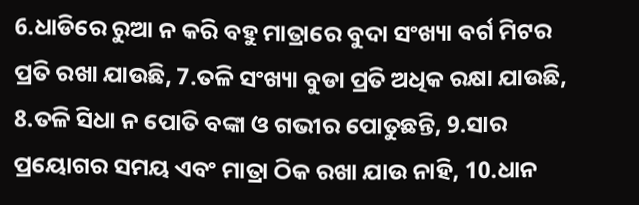6.ଧାଡିରେ ରୁଆ ନ କରି ବହୁ ମାତ୍ରାରେ ବୁଦା ସଂଖ୍ୟା ବର୍ଗ ମିଟର ପ୍ରତି ରଖା ଯାଉଛି, 7.ତଳି ସଂଖ୍ୟା ବୁଡା ପ୍ରତି ଅଧିକ ରକ୍ଷା ଯାଉଛି, 8.ତଳି ସିଧା ନ ପୋତି ବଙ୍କା ଓ ଗଭୀର ପୋତୁଛନ୍ତି, 9.ସାର ପ୍ରୟୋଗର ସମୟ ଏବଂ ମାତ୍ରା ଠିକ ରଖା ଯାଉ ନାହି, 10.ଧାନ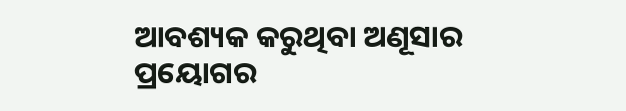ଆବଶ୍ୟକ କରୁଥିବା ଅଣୂସାର ପ୍ରୟୋଗର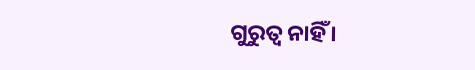ଗୁରୁତ୍ଵ ନାହିଁ ।